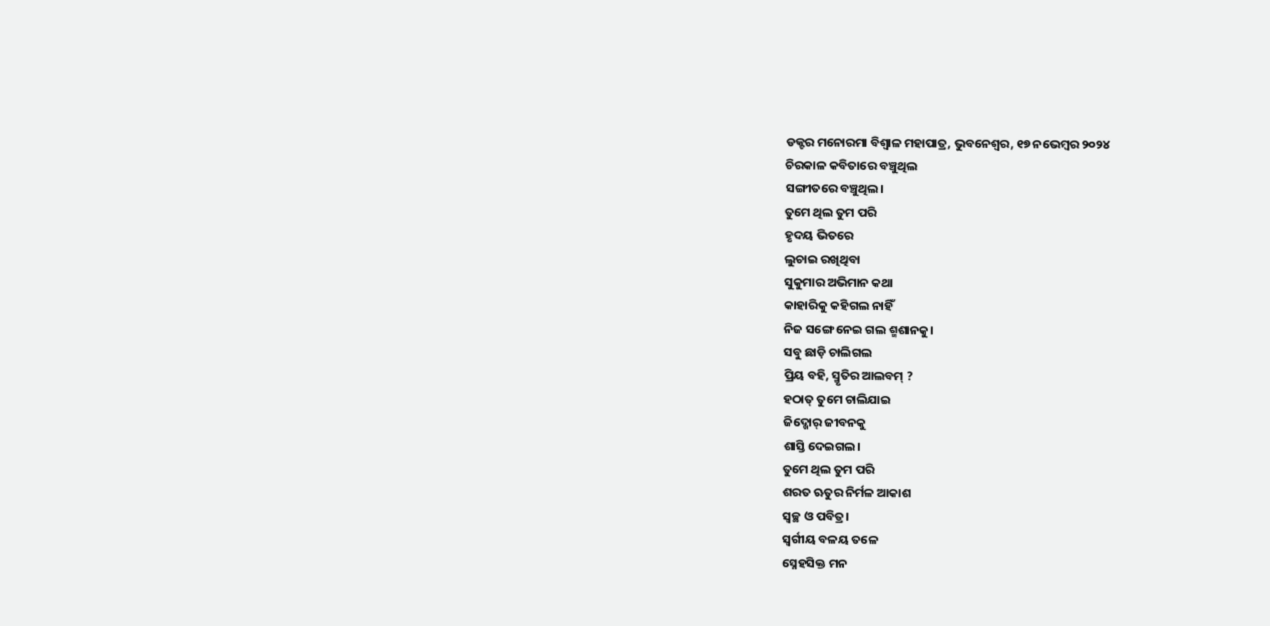ଡକ୍ଟର ମନୋରମା ବିଶ୍ୱାଳ ମହାପାତ୍ର, ଭୁବନେଶ୍ୱର, ୧୭ ନଭେମ୍ବର ୨୦୨୪
ଚିରକାଳ କବିତାରେ ବଞ୍ଚୁଥିଲ
ସଙ୍ଗୀତରେ ବଞ୍ଚୁଥିଲ।
ତୁମେ ଥିଲ ତୁମ ପରି
ହୃଦୟ ଭିତରେ
ଲୁଚାଇ ରଖିଥିବା
ସୁକୁମାର ଅଭିମାନ କଥା
କାହାରିକୁ କହିଗଲ ନାହିଁ
ନିଜ ସଙ୍ଗେ ନେଇ ଗଲ ଶ୍ମଶାନକୁ।
ସବୁ ଛାଡ଼ି ଚାଲିଗଲ
ପ୍ରିୟ ବହି, ସ୍ମୃତିର ଆଲବମ୍ ?
ହଠାତ୍ ତୁମେ ଚାଲିଯାଇ
ଜିଦ୍ଖୋର୍ ଜୀବନକୁ
ଶାସ୍ତି ଦେଇଗଲ।
ତୁମେ ଥିଲ ତୁମ ପରି
ଶରତ ଋତୁର ନିର୍ମଳ ଆକାଶ
ସ୍ଵଚ୍ଛ ଓ ପବିତ୍ର।
ସ୍ବର୍ଗୀୟ ବଳୟ ତଳେ
ସ୍ନେହସିକ୍ତ ମନ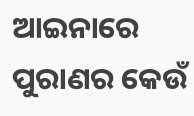ଆଇନାରେ
ପୁରାଣର କେଉଁ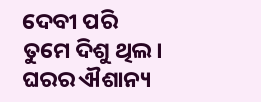ଦେବୀ ପରି
ତୁମେ ଦିଶୁ ଥିଲ।
ଘରର ଐଶାନ୍ୟ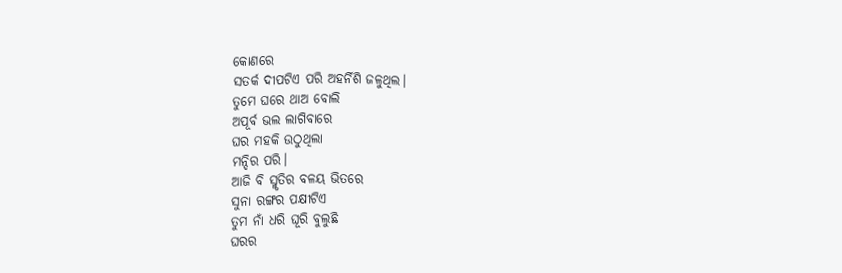କୋଣରେ
ସତର୍କ ଦୀପଟିଏ ପରି ଅହର୍ନିଶି ଜଳୁଥିଲ।
ତୁମେ ଘରେ ଥାଅ ବୋଲି
ଅପୂର୍ବ ଭଲ ଲାଗିବାରେ
ଘର ମହକି ଉଠୁଥିଲା
ମନ୍ଦିର ପରି।
ଆଜି ବି ସ୍ମୃତିର ବଳୟ ଭିତରେ
ସୁନା ରଙ୍ଗର ପକ୍ଷୀଟିଏ
ତୁମ ନାଁ ଧରି ଘୂରି ବୁଲୁଛି
ଘରର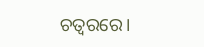ଚତ୍ଵରରେ।